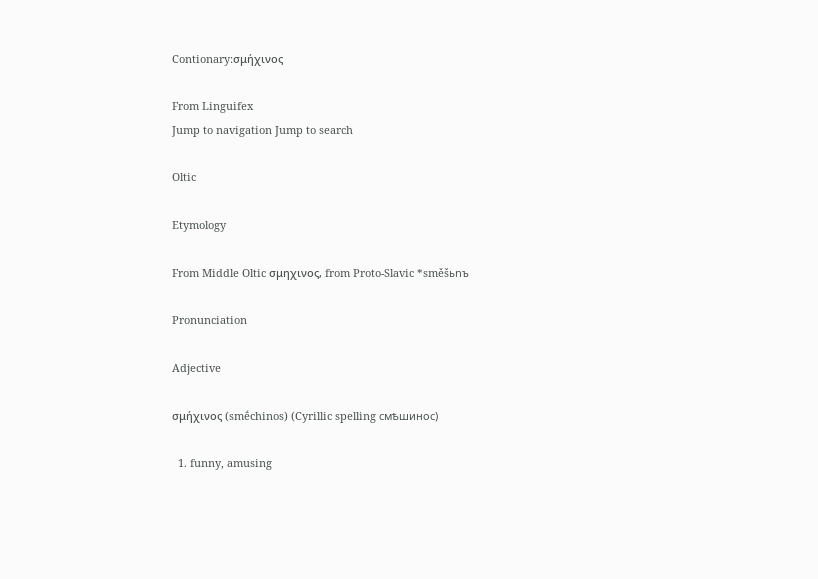Contionary:σμήχινος

From Linguifex
Jump to navigation Jump to search

Oltic

Etymology

From Middle Oltic σμηχινος, from Proto-Slavic *směšьnъ

Pronunciation

Adjective

σμήχινος (smḗchinos) (Cyrillic spelling смѣшинос)

  1. funny, amusing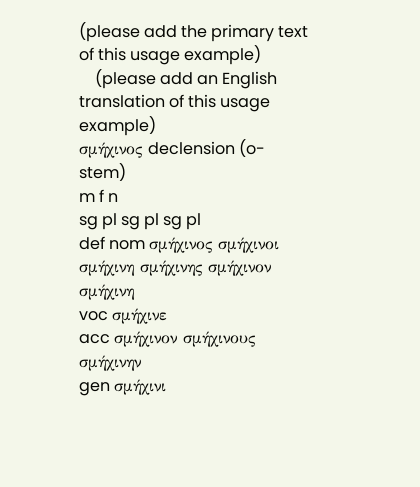(please add the primary text of this usage example)
    (please add an English translation of this usage example)
σμήχινος declension (o-stem)
m f n
sg pl sg pl sg pl
def nom σμήχινος σμήχινοι σμήχινη σμήχινης σμήχινον σμήχινη
voc σμήχινε
acc σμήχινον σμήχινους σμήχινην
gen σμήχινι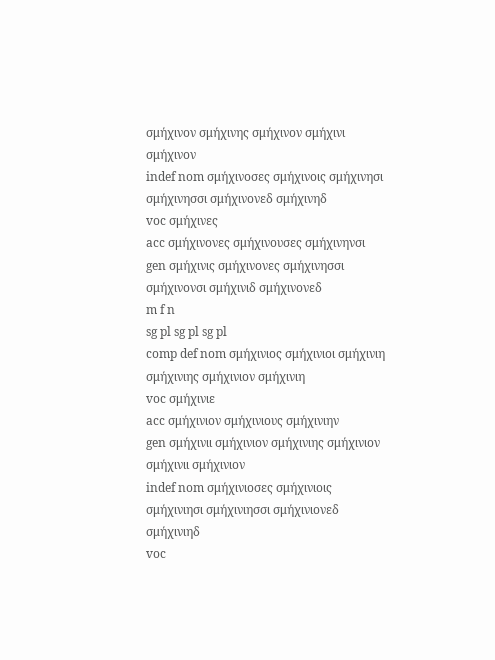σμήχινον σμήχινης σμήχινον σμήχινι σμήχινον
indef nom σμήχινοσες σμήχινοις σμήχινησι σμήχινησσι σμήχινονεδ σμήχινηδ
voc σμήχινες
acc σμήχινονες σμήχινουσες σμήχινηνσι
gen σμήχινις σμήχινονες σμήχινησσι σμήχινονσι σμήχινιδ σμήχινονεδ
m f n
sg pl sg pl sg pl
comp def nom σμήχινιος σμήχινιοι σμήχινιη σμήχινιης σμήχινιον σμήχινιη
voc σμήχινιε
acc σμήχινιον σμήχινιους σμήχινιην
gen σμήχινιι σμήχινιον σμήχινιης σμήχινιον σμήχινιι σμήχινιον
indef nom σμήχινιοσες σμήχινιοις σμήχινιησι σμήχινιησσι σμήχινιονεδ σμήχινιηδ
voc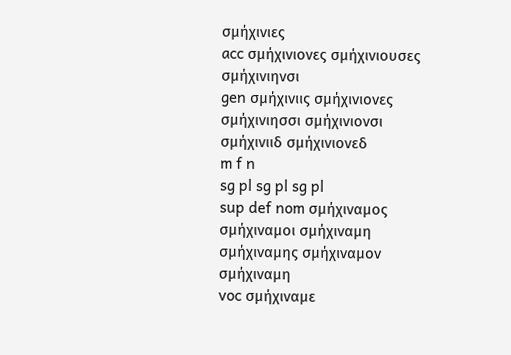σμήχινιες
acc σμήχινιονες σμήχινιουσες σμήχινιηνσι
gen σμήχινιις σμήχινιονες σμήχινιησσι σμήχινιονσι σμήχινιιδ σμήχινιονεδ
m f n
sg pl sg pl sg pl
sup def nom σμήχιναμος σμήχιναμοι σμήχιναμη σμήχιναμης σμήχιναμον σμήχιναμη
voc σμήχιναμε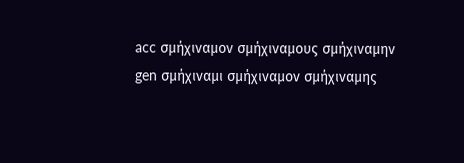acc σμήχιναμον σμήχιναμους σμήχιναμην
gen σμήχιναμι σμήχιναμον σμήχιναμης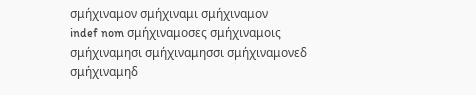σμήχιναμον σμήχιναμι σμήχιναμον
indef nom σμήχιναμοσες σμήχιναμοις σμήχιναμησι σμήχιναμησσι σμήχιναμονεδ σμήχιναμηδ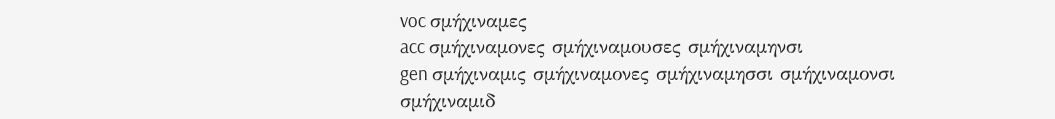voc σμήχιναμες
acc σμήχιναμονες σμήχιναμουσες σμήχιναμηνσι
gen σμήχιναμις σμήχιναμονες σμήχιναμησσι σμήχιναμονσι σμήχιναμιδ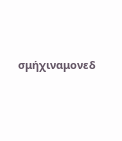σμήχιναμονεδ